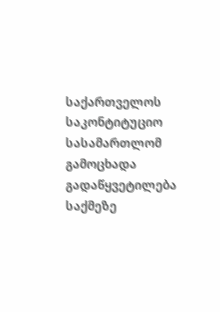საქართველოს საკონტიტუციო სასამართლომ გამოცხადა გადაწყვეტილება საქმეზე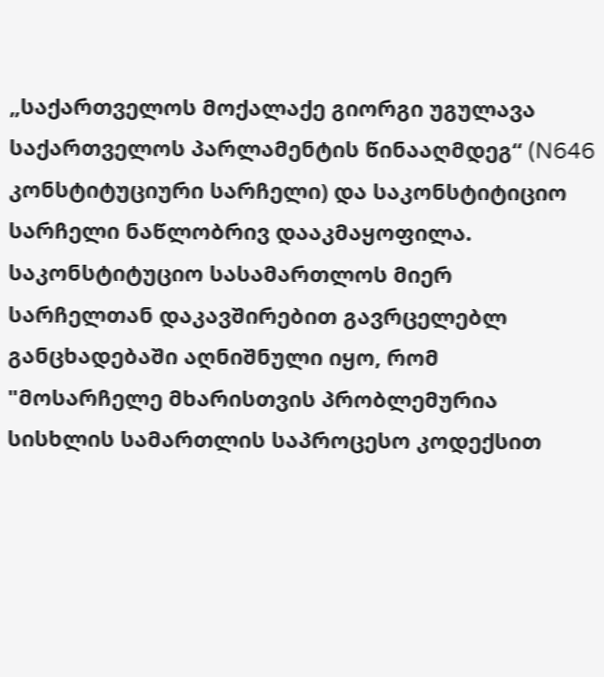„საქართველოს მოქალაქე გიორგი უგულავა საქართველოს პარლამენტის წინააღმდეგ“ (N646 კონსტიტუციური სარჩელი) და საკონსტიტიციო სარჩელი ნაწლობრივ დააკმაყოფილა.
საკონსტიტუციო სასამართლოს მიერ სარჩელთან დაკავშირებით გავრცელებლ განცხადებაში აღნიშნული იყო, რომ "მოსარჩელე მხარისთვის პრობლემურია სისხლის სამართლის საპროცესო კოდექსით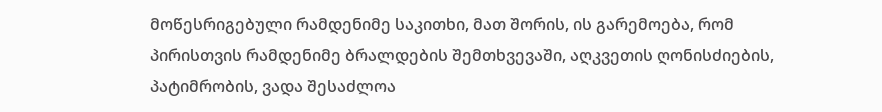მოწესრიგებული რამდენიმე საკითხი, მათ შორის, ის გარემოება, რომ პირისთვის რამდენიმე ბრალდების შემთხვევაში, აღკვეთის ღონისძიების, პატიმრობის, ვადა შესაძლოა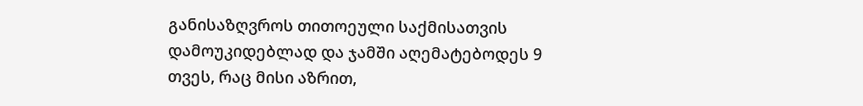განისაზღვროს თითოეული საქმისათვის დამოუკიდებლად და ჯამში აღემატებოდეს 9 თვეს, რაც მისი აზრით,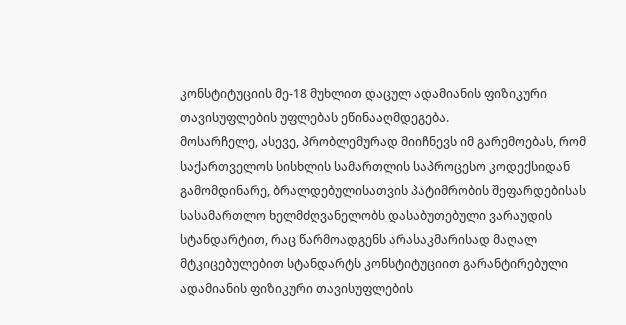კონსტიტუციის მე-18 მუხლით დაცულ ადამიანის ფიზიკური თავისუფლების უფლებას ეწინააღმდეგება.
მოსარჩელე, ასევე, პრობლემურად მიიჩნევს იმ გარემოებას, რომ საქართველოს სისხლის სამართლის საპროცესო კოდექსიდან გამომდინარე, ბრალდებულისათვის პატიმრობის შეფარდებისას სასამართლო ხელმძღვანელობს დასაბუთებული ვარაუდის სტანდარტით, რაც წარმოადგენს არასაკმარისად მაღალ მტკიცებულებით სტანდარტს კონსტიტუციით გარანტირებული ადამიანის ფიზიკური თავისუფლების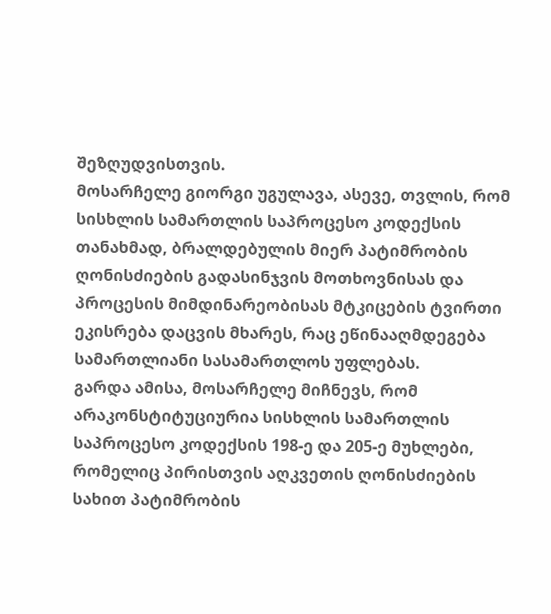შეზღუდვისთვის.
მოსარჩელე გიორგი უგულავა, ასევე, თვლის, რომ სისხლის სამართლის საპროცესო კოდექსის თანახმად, ბრალდებულის მიერ პატიმრობის ღონისძიების გადასინჯვის მოთხოვნისას და პროცესის მიმდინარეობისას მტკიცების ტვირთი ეკისრება დაცვის მხარეს, რაც ეწინააღმდეგება სამართლიანი სასამართლოს უფლებას.
გარდა ამისა, მოსარჩელე მიჩნევს, რომ არაკონსტიტუციურია სისხლის სამართლის საპროცესო კოდექსის 198-ე და 205-ე მუხლები, რომელიც პირისთვის აღკვეთის ღონისძიების სახით პატიმრობის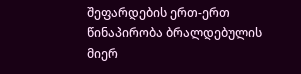შეფარდების ერთ-ერთ წინაპირობა ბრალდებულის მიერ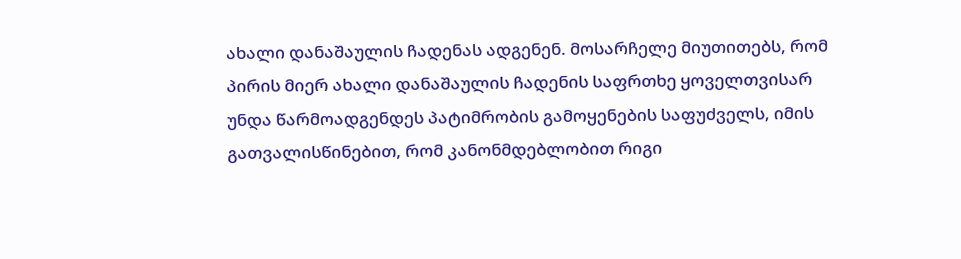ახალი დანაშაულის ჩადენას ადგენენ. მოსარჩელე მიუთითებს, რომ პირის მიერ ახალი დანაშაულის ჩადენის საფრთხე ყოველთვისარ უნდა წარმოადგენდეს პატიმრობის გამოყენების საფუძველს, იმის გათვალისწინებით, რომ კანონმდებლობით რიგი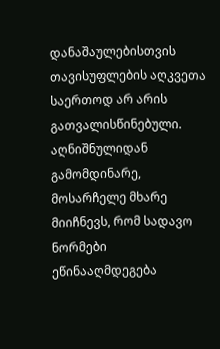დანაშაულებისთვის თავისუფლების აღკვეთა საერთოდ არ არის გათვალისწინებული. აღნიშნულიდან გამომდინარე, მოსარჩელე მხარე მიიჩნევს, რომ სადავო ნორმები ეწინააღმდეგება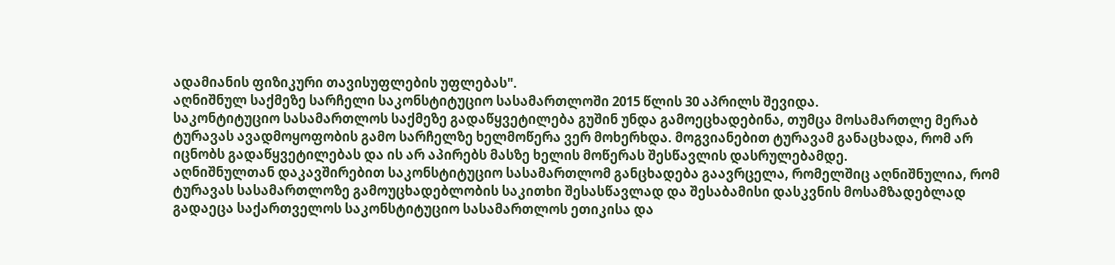ადამიანის ფიზიკური თავისუფლების უფლებას".
აღნიშნულ საქმეზე სარჩელი საკონსტიტუციო სასამართლოში 2015 წლის 30 აპრილს შევიდა.
საკონტიტუციო სასამართლოს საქმეზე გადაწყვეტილება გუშინ უნდა გამოეცხადებინა, თუმცა მოსამართლე მერაბ ტურავას ავადმოყოფობის გამო სარჩელზე ხელმოწერა ვერ მოხერხდა. მოგვიანებით ტურავამ განაცხადა, რომ არ იცნობს გადაწყვეტილებას და ის არ აპირებს მასზე ხელის მოწერას შესწავლის დასრულებამდე.
აღნიშნულთან დაკავშირებით საკონსტიტუციო სასამართლომ განცხადება გაავრცელა, რომელშიც აღნიშნულია, რომ ტურავას სასამართლოზე გამოუცხადებლობის საკითხი შესასწავლად და შესაბამისი დასკვნის მოსამზადებლად გადაეცა საქართველოს საკონსტიტუციო სასამართლოს ეთიკისა და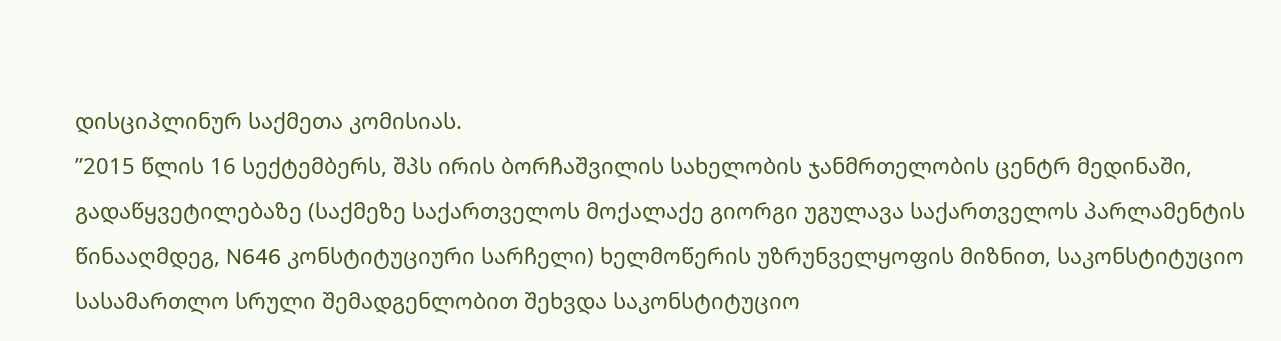დისციპლინურ საქმეთა კომისიას.
”2015 წლის 16 სექტემბერს, შპს ირის ბორჩაშვილის სახელობის ჯანმრთელობის ცენტრ მედინაში, გადაწყვეტილებაზე (საქმეზე საქართველოს მოქალაქე გიორგი უგულავა საქართველოს პარლამენტის წინააღმდეგ, N646 კონსტიტუციური სარჩელი) ხელმოწერის უზრუნველყოფის მიზნით, საკონსტიტუციო სასამართლო სრული შემადგენლობით შეხვდა საკონსტიტუციო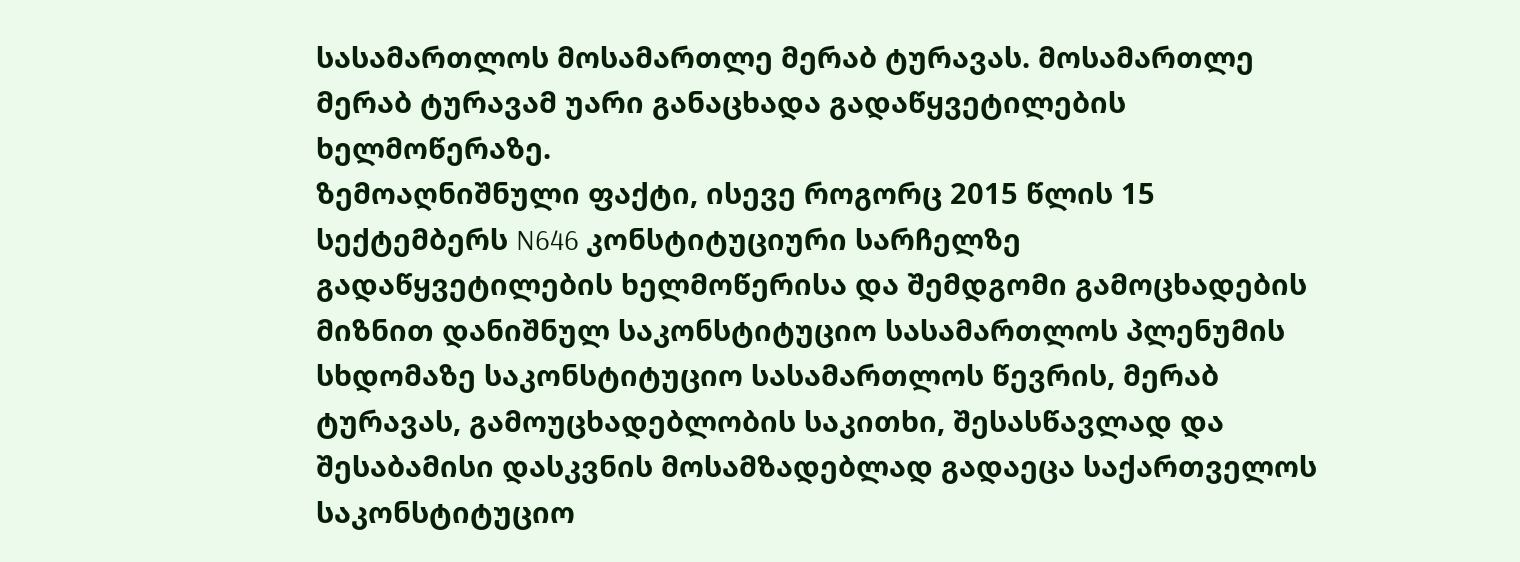სასამართლოს მოსამართლე მერაბ ტურავას. მოსამართლე მერაბ ტურავამ უარი განაცხადა გადაწყვეტილების ხელმოწერაზე.
ზემოაღნიშნული ფაქტი, ისევე როგორც 2015 წლის 15 სექტემბერს N646 კონსტიტუციური სარჩელზე გადაწყვეტილების ხელმოწერისა და შემდგომი გამოცხადების მიზნით დანიშნულ საკონსტიტუციო სასამართლოს პლენუმის სხდომაზე საკონსტიტუციო სასამართლოს წევრის, მერაბ ტურავას, გამოუცხადებლობის საკითხი, შესასწავლად და შესაბამისი დასკვნის მოსამზადებლად გადაეცა საქართველოს საკონსტიტუციო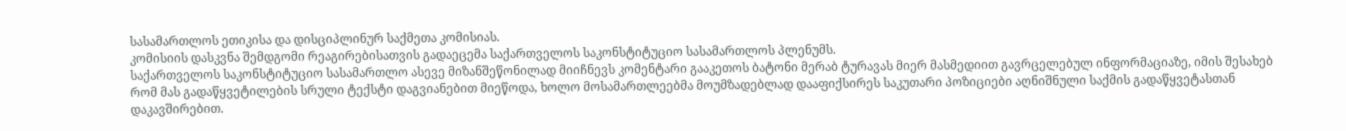სასამართლოს ეთიკისა და დისციპლინურ საქმეთა კომისიას.
კომისიის დასკვნა შემდგომი რეაგირებისათვის გადაეცემა საქართველოს საკონსტიტუციო სასამართლოს პლენუმს.
საქართველოს საკონსტიტუციო სასამართლო ასევე მიზანშეწონილად მიიჩნევს კომენტარი გააკეთოს ბატონი მერაბ ტურავას მიერ მასმედიით გავრცელებულ ინფორმაციაზე, იმის შესახებ რომ მას გადაწყვეტილების სრული ტექსტი დაგვიანებით მიეწოდა, ხოლო მოსამართლეებმა მოუმზადებლად დააფიქსირეს საკუთარი პოზიციები აღნიშნული საქმის გადაწყვეტასთან დაკავშირებით.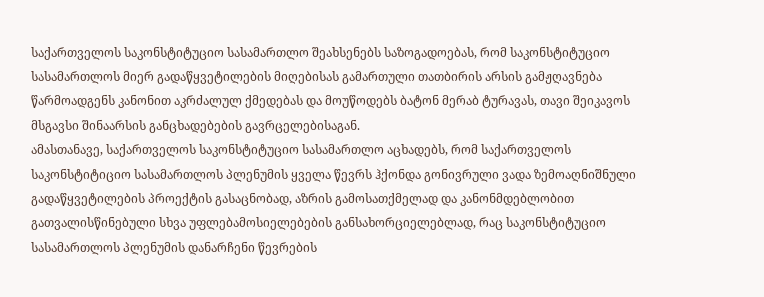საქართველოს საკონსტიტუციო სასამართლო შეახსენებს საზოგადოებას, რომ საკონსტიტუციო სასამართლოს მიერ გადაწყვეტილების მიღებისას გამართული თათბირის არსის გამჟღავნება წარმოადგენს კანონით აკრძალულ ქმედებას და მოუწოდებს ბატონ მერაბ ტურავას, თავი შეიკავოს მსგავსი შინაარსის განცხადებების გავრცელებისაგან.
ამასთანავე, საქართველოს საკონსტიტუციო სასამართლო აცხადებს, რომ საქართველოს საკონსტიტიციო სასამართლოს პლენუმის ყველა წევრს ჰქონდა გონივრული ვადა ზემოაღნიშნული გადაწყვეტილების პროექტის გასაცნობად, აზრის გამოსათქმელად და კანონმდებლობით გათვალისწინებული სხვა უფლებამოსიელებების განსახორციელებლად, რაც საკონსტიტუციო სასამართლოს პლენუმის დანარჩენი წევრების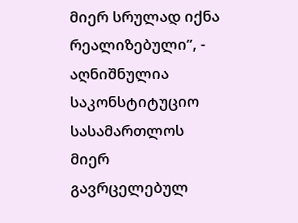მიერ სრულად იქნა რეალიზებული”, - აღნიშნულია საკონსტიტუციო სასამართლოს მიერ გავრცელებულ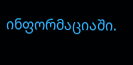ინფორმაციაში.